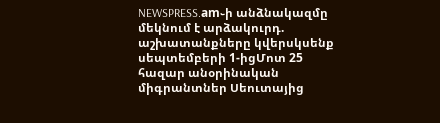NEWSPRESS.am֊ի անձնակազմը մեկնում է արձակուրդ. աշխատանքները կվերսկսենք սեպտեմբերի 1-իցՄոտ 25 հազար անօրինական միգրանտներ Սեուտայից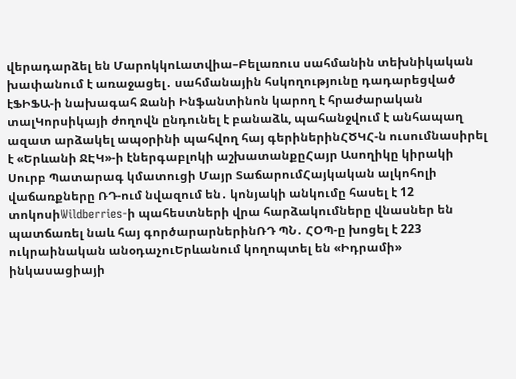վերադարձել են ՄարոկկոԼատվիա–Բելառուս սահմանին տեխնիկական խափանում է առաջացել․ սահմանային հսկողությունը դադարեցված էՖԻՖԱ-ի նախագահ Ջանի Ինֆանտինոն կարող է հրաժարական տալԿորսիկայի ժողովն ընդունել է բանաձև, պահանջվում է անհապաղ ազատ արձակել ապօրինի պահվող հայ գերիներինՀԾԿՀ-ն ուսումնասիրել է «Երևանի ՋԷԿ»-ի էներգաբլոկի աշխատանքըՀայր Ասողիկը կիրակի Սուրբ Պատարագ կմատուցի Մայր ՏաճարումՀայկական ալկոհոլի վաճառքները ՌԴ-ում նվազում են․ կոնյակի անկումը հասել է 12 տոկոսիWildberries-ի պահեստների վրա հարձակումները վնասներ են պատճառել նաև հայ գործարարներինՌԴ ՊՆ․ ՀՕՊ-ը խոցել է 223 ուկրաինական անօդաչուԵրևանում կողոպտել են «Իդրամի» ինկասացիայի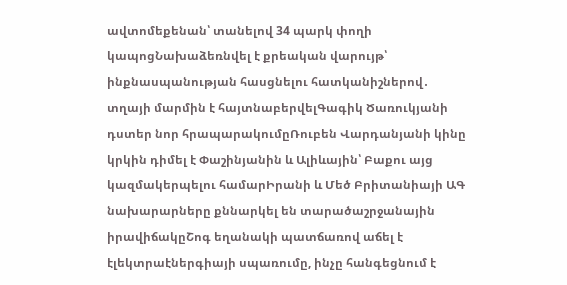ավտոմեքենան՝ տանելով 34 պարկ փողի կապոցՆախաձեռնվել է քրեական վարույթ՝ ինքնասպանության հասցնելու հատկանիշներով․ տղայի մարմին է հայտնաբերվելԳագիկ Ծառուկյանի դստեր նոր հրապարակումըՌուբեն Վարդանյանի կինը կրկին դիմել է Փաշինյանին և Ալիևային՝ Բաքու այց կազմակերպելու համարԻրանի և Մեծ Բրիտանիայի ԱԳ նախարարները քննարկել են տարածաշրջանային իրավիճակըՇոգ եղանակի պատճառով աճել է էլեկտրաէներգիայի սպառումը, ինչը հանգեցնում է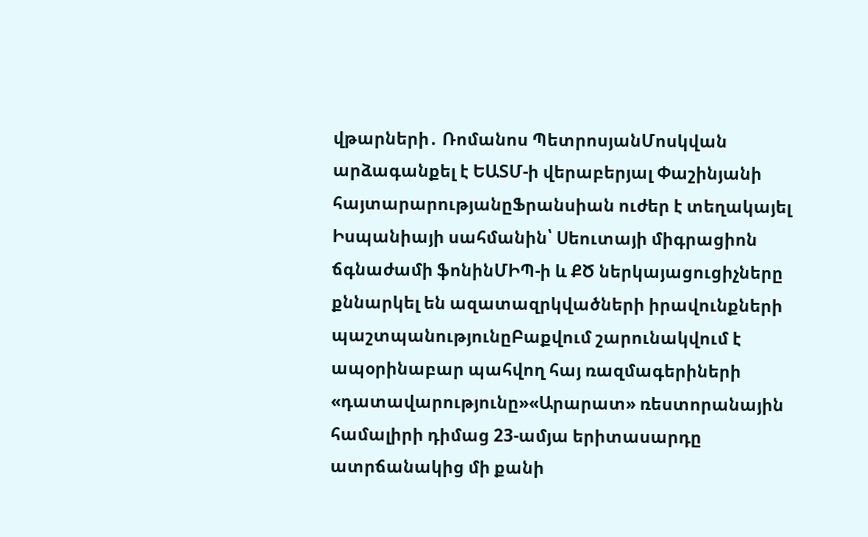վթարների․ Ռոմանոս ՊետրոսյանՄոսկվան արձագանքել է ԵԱՏՄ-ի վերաբերյալ Փաշինյանի հայտարարությանըՖրանսիան ուժեր է տեղակայել Իսպանիայի սահմանին՝ Սեուտայի միգրացիոն ճգնաժամի ֆոնինՄԻՊ-ի և ՔԾ ներկայացուցիչները քննարկել են ազատազրկվածների իրավունքների պաշտպանությունըԲաքվում շարունակվում է ապօրինաբար պահվող հայ ռազմագերիների «դատավարությունը»«Արարատ» ռեստորանային համալիրի դիմաց 23-ամյա երիտասարդը ատրճանակից մի քանի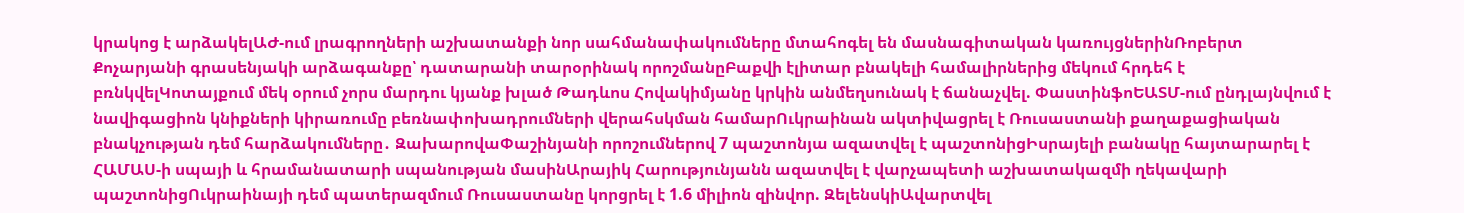կրակոց է արձակելԱԺ-ում լրագրողների աշխատանքի նոր սահմանափակումները մտահոգել են մասնագիտական կառույցներինՌոբերտ Քոչարյանի գրասենյակի արձագանքը՝ դատարանի տարօրինակ որոշմանըԲաքվի էլիտար բնակելի համալիրներից մեկում հրդեհ է բռնկվելԿոտայքում մեկ օրում չորս մարդու կյանք խլած Թադևոս Հովակիմյանը կրկին անմեղսունակ է ճանաչվել. ՓաստինֆոԵԱՏՄ-ում ընդլայնվում է նավիգացիոն կնիքների կիրառումը բեռնափոխադրումների վերահսկման համարՈւկրաինան ակտիվացրել է Ռուսաստանի քաղաքացիական բնակչության դեմ հարձակումները․ ԶախարովաՓաշինյանի որոշումներով 7 պաշտոնյա ազատվել է պաշտոնիցԻսրայելի բանակը հայտարարել է ՀԱՄԱՍ-ի սպայի և հրամանատարի սպանության մասինԱրայիկ Հարությունյանն ազատվել է վարչապետի աշխատակազմի ղեկավարի պաշտոնիցՈւկրաինայի դեմ պատերազմում Ռուսաստանը կորցրել է 1.6 միլիոն զինվոր. ԶելենսկիԱվարտվել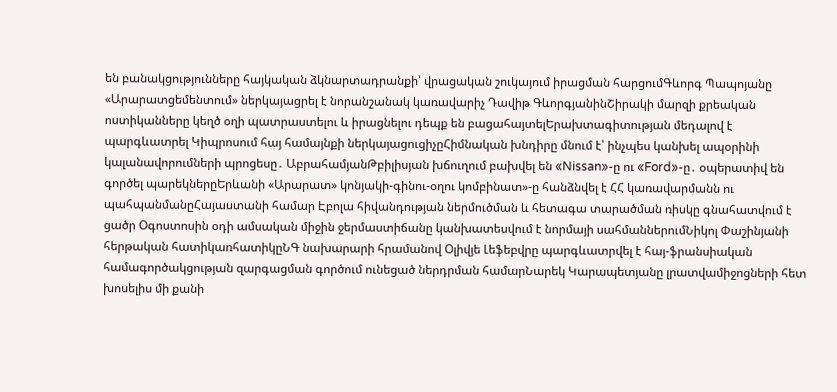են բանակցությունները հայկական ձկնարտադրանքի՝ վրացական շուկայում իրացման հարցումԳևորգ Պապոյանը «Արարատցեմենտում» ներկայացրել է նորանշանակ կառավարիչ Դավիթ ԳևորգյանինՇիրակի մարզի քրեական ոստիկանները կեղծ օղի պատրաստելու և իրացնելու դեպք են բացահայտելԵրախտագիտության մեդալով է պարգևատրել Կիպրոսում հայ համայնքի ներկայացուցիչըՀիմնական խնդիրը մնում է՝ ինչպես կանխել ապօրինի կալանավորումների պրոցեսը․ ԱբրահամյանԹբիլիսյան խճուղում բախվել են «Nissan»-ը ու «Ford»-ը․ օպերատիվ են գործել պարեկներըԵրևանի «Արարատ» կոնյակի-գինու-օղու կոմբինատ»-ը հանձնվել է ՀՀ կառավարմանն ու պահպանմանըՀայաստանի համար Էբոլա հիվանդության ներմուծման և հետագա տարածման ռիսկը գնահատվում է ցածր Օգոստոսին օդի ամսական միջին ջերմաստիճանը կանխատեսվում է նորմայի սահմաններումՆիկոլ Փաշինյանի հերթական հատիկառհատիկըՆԳ նախարարի հրամանով Օլիվյե Լեֆեբվրը պարգևատրվել է հայ-ֆրանսիական համագործակցության զարգացման գործում ունեցած ներդրման համարՆարեկ Կարապետյանը լրատվամիջոցների հետ խոսելիս մի քանի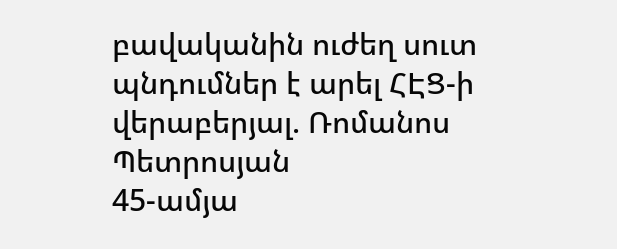բավականին ուժեղ սուտ պնդումներ է արել ՀԷՑ-ի վերաբերյալ. Ռոմանոս Պետրոսյան
45-ամյա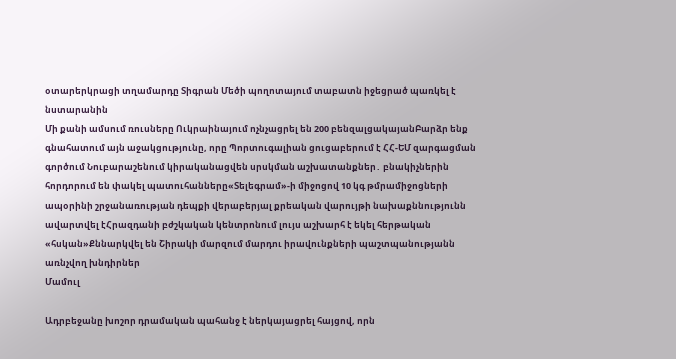օտարերկրացի տղամարդը Տիգրան Մեծի պողոտայում տաբատն իջեցրած պառկել է նստարանին
Մի քանի ամսում ռուսները Ուկրաինայում ոչնչացրել են 200 բենզալցակայանԲարձր ենք գնահատում այն աջակցությունը, որը Պորտուգալիան ցուցաբերում է ՀՀ-ԵՄ զարգացման գործում Նուբարաշենում կիրականացվեն սրսկման աշխատանքներ․ բնակիչներին հորդորում են փակել պատուհանները«Տելեգրամ»-ի միջոցով 10 կգ թմրամիջոցների ապօրինի շրջանառության դեպքի վերաբերյալ քրեական վարույթի նախաքննությունն ավարտվել էՀրազդանի բժշկական կենտրոնում լույս աշխարհ է եկել հերթական «հսկան»Քննարկվել են Շիրակի մարզում մարդու իրավունքների պաշտպանությանն առնչվող խնդիրներ
Մամուլ

Ադրբեջանը խոշոր դրամական պահանջ է ներկայացրել հայցով, որն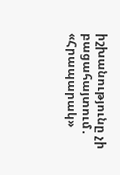իշխանությունը չի բացահայտում․ «Հրապարակ»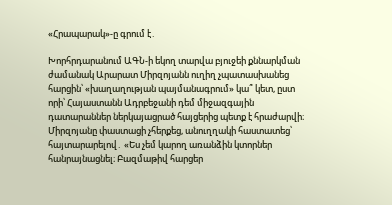«Հրապարակ»-ը գրում է․

Խորհրդարանում ԱԳՆ-ի եկող տարվա բյուջեի քննարկման ժամանակ Արարատ Միրզոյանն ուղիղ չպատասխանեց հարցին՝ «խաղաղության պայմանագրում» կա՞ կետ, ըստ որի՝ Հայաստանն Ադրբեջանի դեմ միջազգային դատարաններ ներկայացրած հայցերից պետք է հրաժարվի։ Միրզոյանը փաստացի չհերքեց, անուղղակի հաստատեց՝ հայտարարելով․ «Ես չեմ կարող առանձին կտորներ հանրայնացնել։ Բազմաթիվ հարցեր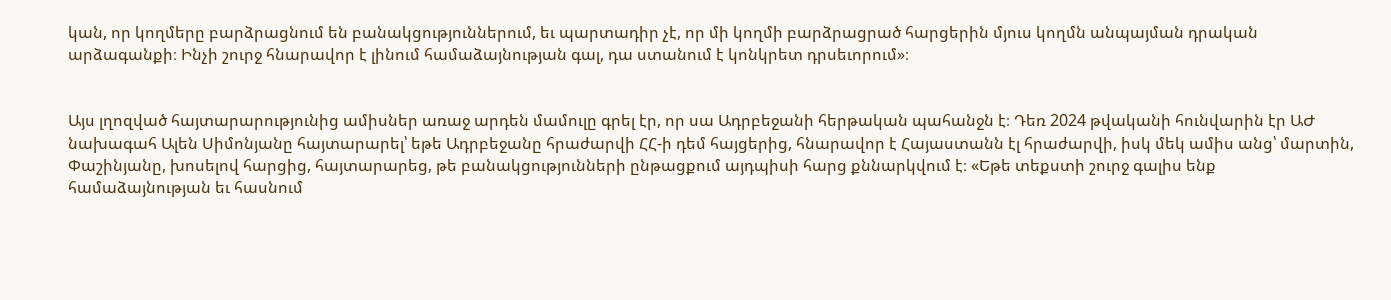կան, որ կողմերը բարձրացնում են բանակցություններում, եւ պարտադիր չէ, որ մի կողմի բարձրացրած հարցերին մյուս կողմն անպայման դրական արձագանքի։ Ինչի շուրջ հնարավոր է լինում համաձայնության գալ, դա ստանում է կոնկրետ դրսեւորում»։


Այս լղոզված հայտարարությունից ամիսներ առաջ արդեն մամուլը գրել էր, որ սա Ադրբեջանի հերթական պահանջն է։ Դեռ 2024 թվականի հունվարին էր ԱԺ նախագահ Ալեն Սիմոնյանը հայտարարել՝ եթե Ադրբեջանը հրաժարվի ՀՀ-ի դեմ հայցերից, հնարավոր է Հայաստանն էլ հրաժարվի, իսկ մեկ ամիս անց՝ մարտին, Փաշինյանը, խոսելով հարցից, հայտարարեց, թե բանակցությունների ընթացքում այդպիսի հարց քննարկվում է։ «Եթե տեքստի շուրջ գալիս ենք համաձայնության եւ հասնում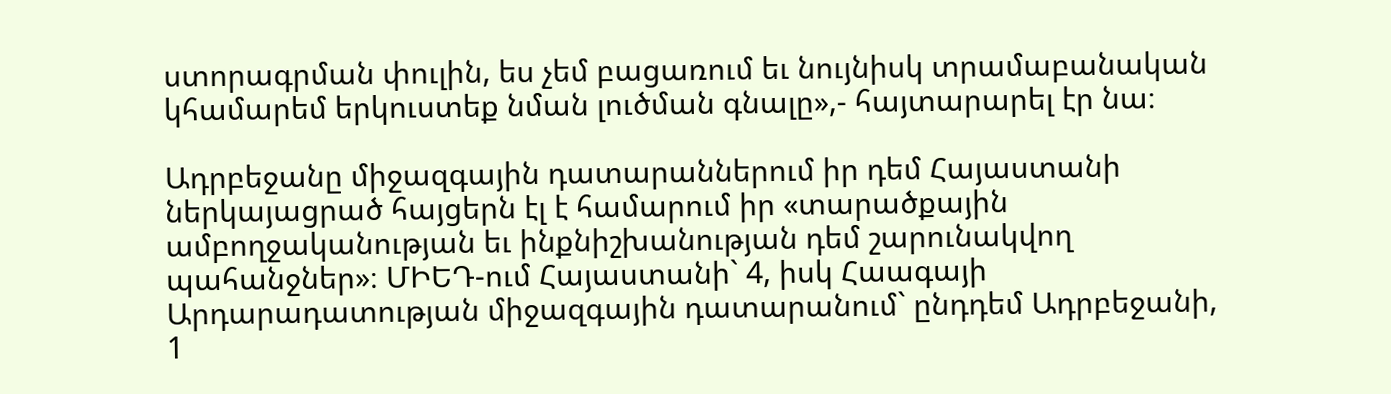ստորագրման փուլին, ես չեմ բացառում եւ նույնիսկ տրամաբանական կհամարեմ երկուստեք նման լուծման գնալը»,- հայտարարել էր նա։

Ադրբեջանը միջազգային դատարաններում իր դեմ Հայաստանի ներկայացրած հայցերն էլ է համարում իր «տարածքային ամբողջականության եւ ինքնիշխանության դեմ շարունակվող պահանջներ»։ ՄԻԵԴ-ում Հայաստանի` 4, իսկ Հաագայի Արդարադատության միջազգային դատարանում` ընդդեմ Ադրբեջանի, 1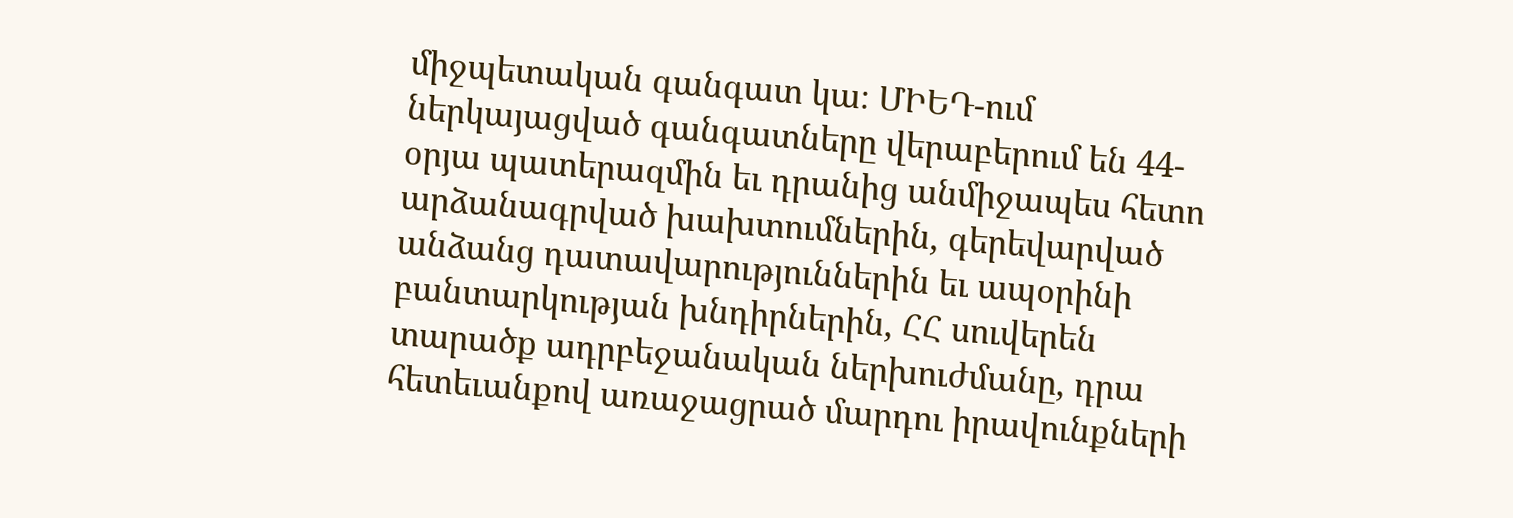միջպետական գանգատ կա։ ՄԻԵԴ-ում ներկայացված գանգատները վերաբերում են 44-օրյա պատերազմին եւ դրանից անմիջապես հետո արձանագրված խախտումներին, գերեվարված անձանց դատավարություններին եւ ապօրինի բանտարկության խնդիրներին, ՀՀ սուվերեն տարածք ադրբեջանական ներխուժմանը, դրա հետեւանքով առաջացրած մարդու իրավունքների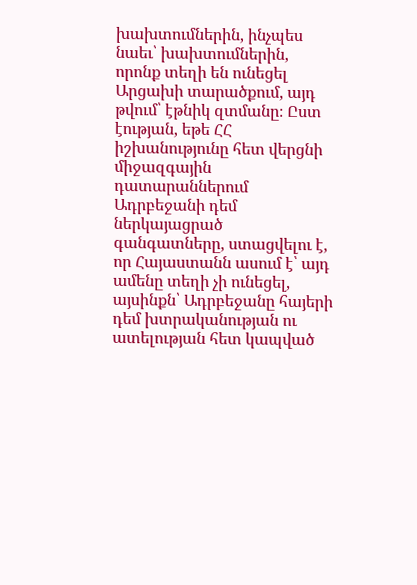խախտումներին, ինչպես նաեւ՝ խախտումներին, որոնք տեղի են ունեցել Արցախի տարածքում, այդ թվում՝ էթնիկ զտմանը։ Ըստ էության, եթե ՀՀ իշխանությունը հետ վերցնի միջազգային դատարաններում Ադրբեջանի դեմ ներկայացրած գանգատները, ստացվելու է, որ Հայաստանն ասում է՝ այդ ամենը տեղի չի ունեցել, այսինքն՝ Ադրբեջանը հայերի դեմ խտրականության ու ատելության հետ կապված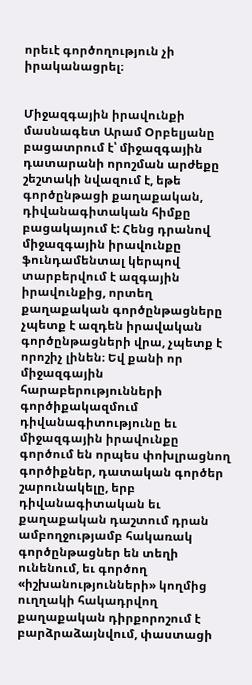որեւէ գործողություն չի իրականացրել։


Միջազգային իրավունքի մասնագետ Արամ Օրբելյանը բացատրում է՝ միջազգային դատարանի որոշման արժեքը շեշտակի նվազում է, եթե գործընթացի քաղաքական, դիվանագիտական հիմքը բացակայում է: Հենց դրանով միջազգային իրավունքը  ֆունդամենտալ կերպով տարբերվում է ազգային իրավունքից, որտեղ քաղաքական գործընթացները չպետք է ազդեն իրավական գործընթացների վրա, չպետք է որոշիչ լինեն։ Եվ քանի որ միջազգային հարաբերությունների գործիքակազմում դիվանագիտությունը եւ միջազգային իրավունքը գործում են որպես փոխլրացնող գործիքներ, դատական գործեր շարունակելը, երբ դիվանագիտական եւ քաղաքական դաշտում դրան ամբողջությամբ հակառակ գործընթացներ են տեղի ունենում, եւ գործող «իշխանությունների» կողմից ուղղակի հակադրվող քաղաքական դիրքորոշում է բարձրաձայնվում, փաստացի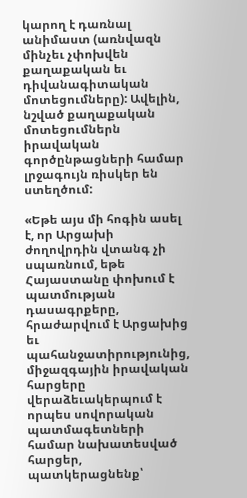կարող է դառնալ անիմաստ (առնվազն մինչեւ չփոխվեն քաղաքական եւ դիվանագիտական մոտեցումները): Ավելին, նշված քաղաքական մոտեցումներն իրավական գործընթացների համար լրջագույն ռիսկեր են ստեղծում:

«Եթե այս մի հոգին ասել է, որ Արցախի ժողովրդին վտանգ չի սպառնում, եթե Հայաստանը փոխում է պատմության դասագրքերը, հրաժարվում է Արցախից եւ պահանջատիրությունից, միջազգային իրավական հարցերը վերաձեւակերպում է որպես սովորական պատմագետների համար նախատեսված հարցեր, պատկերացնենք՝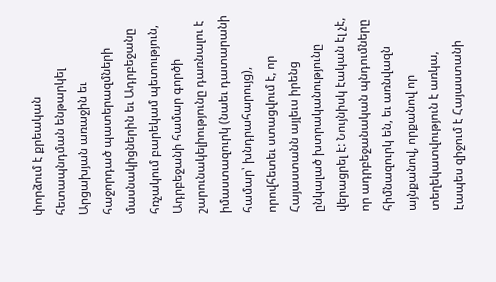փորձում է քրեական հետապնդման ենթարկել Արցախյան առաջին եւ հաջորդած պատերազմների մասնակիցներին եւ Ադրբեջանը հռչակում բարեկամ պետություն, Ադրբեջանի համար գործի շարունակելիությունը դառնալու է իմաստազուրկ (նաեւ դատարանի համար՝ խնդրահարույց), որովհետեւ ստացվում է, որ Հայաստանն այլեւս իրենց ընկալած խտրականությունը վերացրել է: Նույնիսկ էական էլ չէ, որ ադրբեջանական պնդումները հիմնազուրկ են, եւ առնվազն այնքանով, որքանով որ տեղեկատվություն է առկա, էապես զիջում է Հայաստանի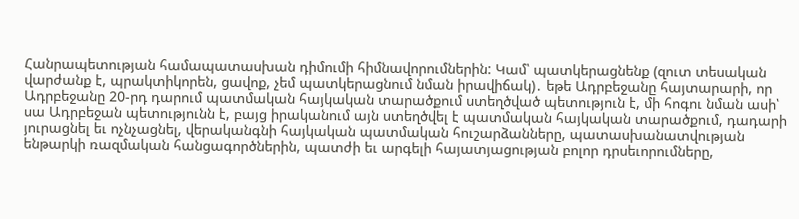Հանրապետության համապատասխան դիմումի հիմնավորումներին: Կամ՝ պատկերացնենք (զուտ տեսական վարժանք է, պրակտիկորեն, ցավոք, չեմ պատկերացնում նման իրավիճակ)․ եթե Ադրբեջանը հայտարարի, որ Ադրբեջանը 20-րդ դարում պատմական հայկական տարածքում ստեղծված պետություն է, մի հոգու նման ասի՝ սա Ադրբեջան պետությունն է, բայց իրականում այն ստեղծվել է պատմական հայկական տարածքում, դադարի յուրացնել եւ ոչնչացնել, վերականգնի հայկական պատմական հուշարձանները, պատասխանատվության ենթարկի ռազմական հանցագործներին, պատժի եւ արգելի հայատյացության բոլոր դրսեւորումները,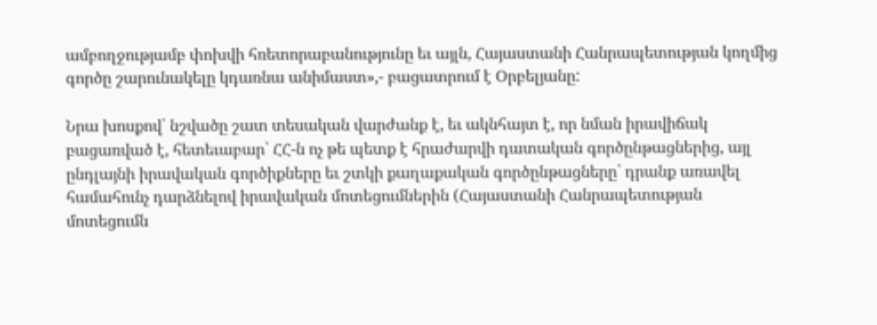ամբողջությամբ փոխվի հռետորաբանությունը եւ այլն, Հայաստանի Հանրապետության կողմից գործը շարունակելը կդառնա անիմաստ»,- բացատրում է Օրբելյանը:

Նրա խոսքով՝ նշվածը շատ տեսական վարժանք է, եւ ակնհայտ է, որ նման իրավիճակ բացառված է, հետեւաբար՝ ՀՀ-ն ոչ թե պետք է հրաժարվի դատական գործընթացներից, այլ ընդլայնի իրավական գործիքները եւ շտկի քաղաքական գործընթացները՝ դրանք առավել համահունչ դարձնելով իրավական մոտեցումներին (Հայաստանի Հանրապետության մոտեցումն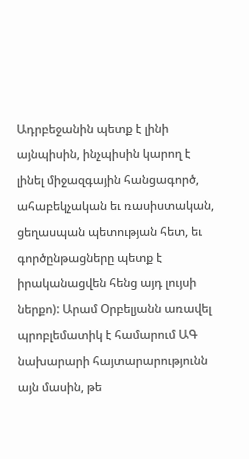Ադրբեջանին պետք է լինի այնպիսին, ինչպիսին կարող է լինել միջազգային հանցագործ, ահաբեկչական եւ ռասիստական, ցեղասպան պետության հետ, եւ գործընթացները պետք է իրականացվեն հենց այդ լույսի ներքո): Արամ Օրբելյանն առավել պրոբլեմատիկ է համարում ԱԳ նախարարի հայտարարությունն այն մասին, թե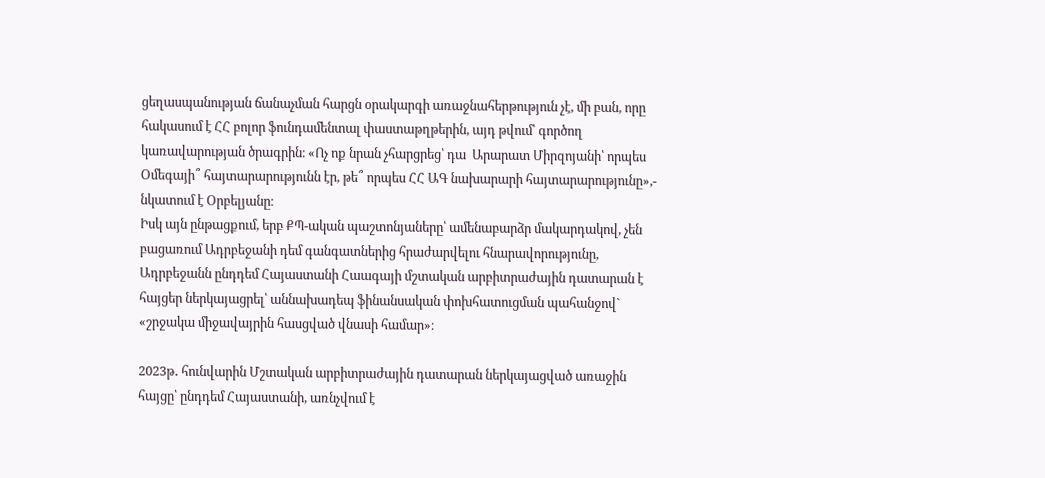ցեղասպանության ճանաչման հարցն օրակարգի առաջնահերթություն չէ, մի բան, որը հակասում է ՀՀ բոլոր ֆունդամենտալ փաստաթղթերին, այդ թվում՝ գործող կառավարության ծրագրին։ «Ոչ ոք նրան չհարցրեց՝ դա  Արարատ Միրզոյանի՝ որպես Օմեգայի՞ հայտարարությունն էր, թե՞ որպես ՀՀ ԱԳ նախարարի հայտարարությունը»,- նկատում է Օրբելյանը։
Իսկ այն ընթացքում, երբ ՔՊ-ական պաշտոնյաները՝ ամենաբարձր մակարդակով, չեն բացառում Ադրբեջանի դեմ գանգատներից հրաժարվելու հնարավորությունը, Ադրբեջանն ընդդեմ Հայաստանի Հաագայի մշտական արբիտրաժային դատարան է հայցեր ներկայացրել՝ աննախադեպ ֆինանսական փոխհատուցման պահանջով` «շրջակա միջավայրին հասցված վնասի համար»։

2023թ․ հունվարին Մշտական արբիտրաժային դատարան ներկայացված առաջին հայցը՝ ընդդեմ Հայաստանի, առնչվում է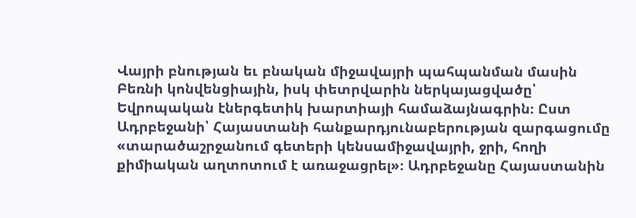Վայրի բնության եւ բնական միջավայրի պահպանման մասին Բեռնի կոնվենցիային, իսկ փետրվարին ներկայացվածը՝ Եվրոպական էներգետիկ խարտիայի համաձայնագրին։ Ըստ Ադրբեջանի՝ Հայաստանի հանքարդյունաբերության զարգացումը «տարածաշրջանում գետերի կենսամիջավայրի, ջրի, հողի քիմիական աղտոտում է առաջացրել»։ Ադրբեջանը Հայաստանին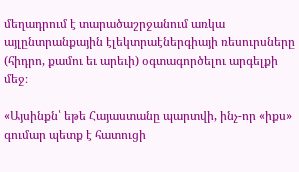մեղադրում է տարածաշրջանում առկա այլընտրանքային էլեկտրաէներգիայի ռեսուրսները (հիդրո, քամու եւ արեւի) օգտագործելու արգելքի մեջ։

«Այսինքն՝ եթե Հայաստանը պարտվի, ինչ-որ «իքս» գումար պետք է հատուցի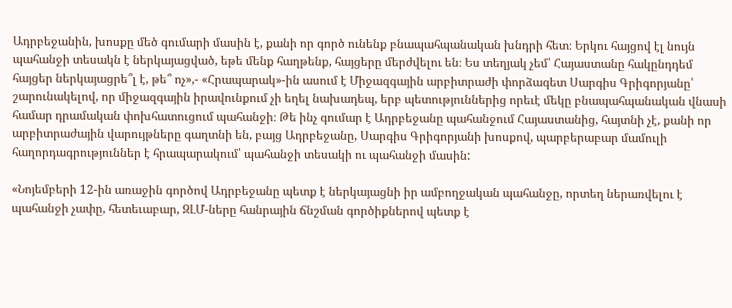Ադրբեջանին, խոսքը մեծ գումարի մասին է, քանի որ գործ ունենք բնապահպանական խնդրի հետ։ Երկու հայցով էլ նույն պահանջի տեսակն է ներկայացված, եթե մենք հաղթենք, հայցերը մերժվելու են։ Ես տեղյակ չեմ՝ Հայաստանը հակընդդեմ հայցեր ներկայացրե՞լ է, թե՞ ոչ»,- «Հրապարակ»-ին ասում է Միջազգային արբիտրաժի փորձագետ Սարգիս Գրիգորյանը՝ շարունակելով, որ միջազգային իրավունքում չի եղել նախադեպ, երբ պետություններից որեւէ մեկը բնապահպանական վնասի համար դրամական փոխհատուցում պահանջի։ Թե ինչ գումար է Ադրբեջանը պահանջում Հայաստանից, հայտնի չէ, քանի որ արբիտրաժային վարույթները գաղտնի են, բայց Ադրբեջանը, Սարգիս Գրիգորյանի խոսքով, պարբերաբար մամուլի հաղորդագրություններ է հրապարակում՝ պահանջի տեսակի ու պահանջի մասին:

«Նոյեմբերի 12-ին առաջին գործով Ադրբեջանը պետք է ներկայացնի իր ամբողջական պահանջը, որտեղ ներառվելու է պահանջի չափը, հետեւաբար, ԶԼՄ-ները հանրային ճնշման գործիքներով պետք է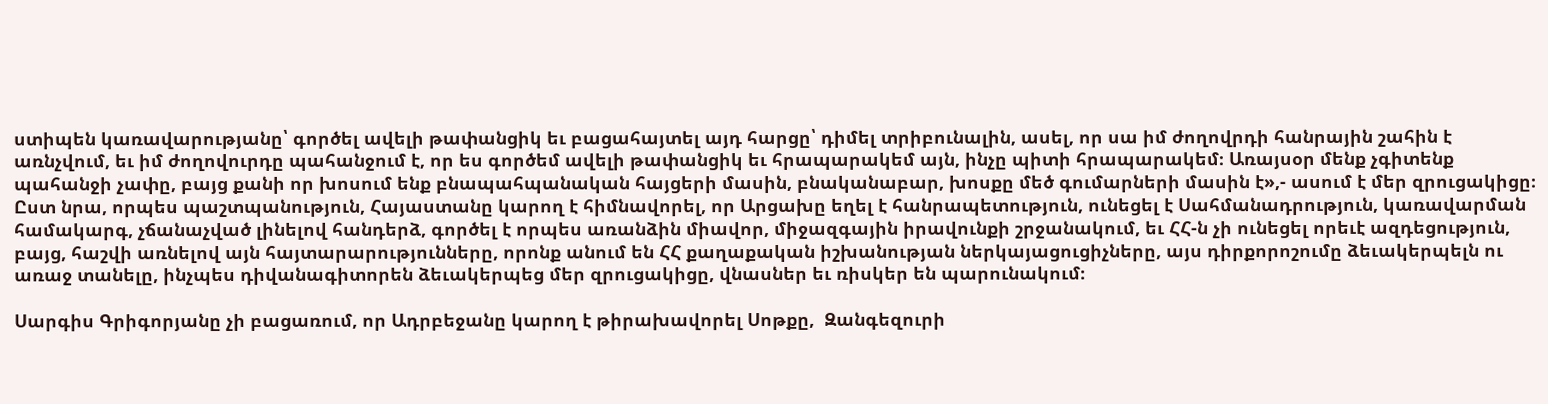ստիպեն կառավարությանը՝ գործել ավելի թափանցիկ եւ բացահայտել այդ հարցը՝ դիմել տրիբունալին, ասել, որ սա իմ ժողովրդի հանրային շահին է առնչվում, եւ իմ ժողովուրդը պահանջում է, որ ես գործեմ ավելի թափանցիկ եւ հրապարակեմ այն, ինչը պիտի հրապարակեմ։ Առայսօր մենք չգիտենք պահանջի չափը, բայց քանի որ խոսում ենք բնապահպանական հայցերի մասին, բնականաբար, խոսքը մեծ գումարների մասին է»,- ասում է մեր զրուցակիցը։ Ըստ նրա, որպես պաշտպանություն, Հայաստանը կարող է հիմնավորել, որ Արցախը եղել է հանրապետություն, ունեցել է Սահմանադրություն, կառավարման համակարգ, չճանաչված լինելով հանդերձ, գործել է որպես առանձին միավոր, միջազգային իրավունքի շրջանակում, եւ ՀՀ-ն չի ունեցել որեւէ ազդեցություն, բայց, հաշվի առնելով այն հայտարարությունները, որոնք անում են ՀՀ քաղաքական իշխանության ներկայացուցիչները, այս դիրքորոշումը ձեւակերպելն ու առաջ տանելը, ինչպես դիվանագիտորեն ձեւակերպեց մեր զրուցակիցը, վնասներ եւ ռիսկեր են պարունակում։

Սարգիս Գրիգորյանը չի բացառում, որ Ադրբեջանը կարող է թիրախավորել Սոթքը,  Զանգեզուրի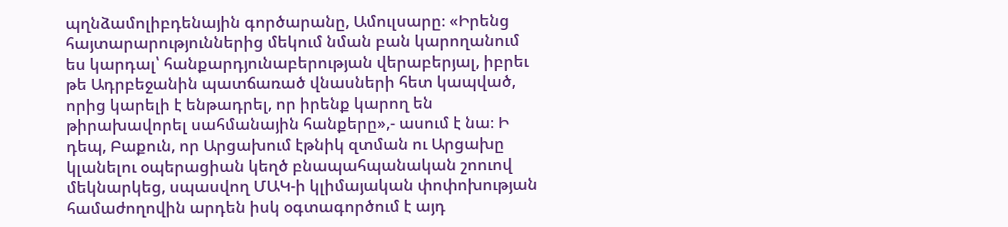պղնձամոլիբդենային գործարանը, Ամուլսարը։ «Իրենց հայտարարություններից մեկում նման բան կարողանում ես կարդալ՝ հանքարդյունաբերության վերաբերյալ, իբրեւ թե Ադրբեջանին պատճառած վնասների հետ կապված, որից կարելի է ենթադրել, որ իրենք կարող են թիրախավորել սահմանային հանքերը»,- ասում է նա։ Ի դեպ, Բաքուն, որ Արցախում էթնիկ զտման ու Արցախը կլանելու օպերացիան կեղծ բնապահպանական շոուով մեկնարկեց, սպասվող ՄԱԿ-ի կլիմայական փոփոխության համաժողովին արդեն իսկ օգտագործում է այդ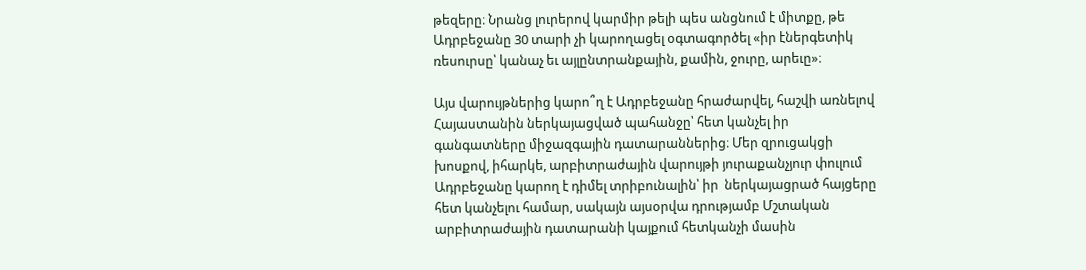թեզերը։ Նրանց լուրերով կարմիր թելի պես անցնում է միտքը, թե Ադրբեջանը 30 տարի չի կարողացել օգտագործել «իր էներգետիկ ռեսուրսը՝ կանաչ եւ այլընտրանքային, քամին, ջուրը, արեւը»։

Այս վարույթներից կարո՞ղ է Ադրբեջանը հրաժարվել, հաշվի առնելով Հայաստանին ներկայացված պահանջը՝ հետ կանչել իր գանգատները միջազգային դատարաններից։ Մեր զրուցակցի խոսքով, իհարկե, արբիտրաժային վարույթի յուրաքանչյուր փուլում Ադրբեջանը կարող է դիմել տրիբունալին՝ իր  ներկայացրած հայցերը հետ կանչելու համար, սակայն այսօրվա դրությամբ Մշտական արբիտրաժային դատարանի կայքում հետկանչի մասին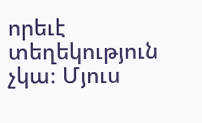որեւէ տեղեկություն չկա։ Մյուս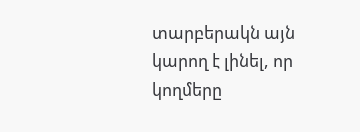տարբերակն այն կարող է լինել, որ կողմերը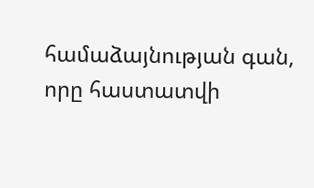համաձայնության գան, որը հաստատվի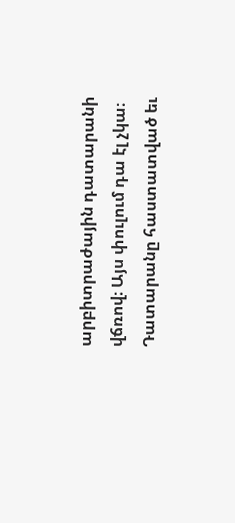արբիտրաժային դատարանի վճռով։ Այս փուլում դա էլ չկա։ Դատարանը հաստատված եւ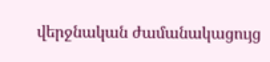վերջնական ժամանակացույց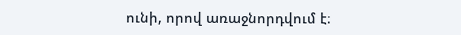ունի, որով առաջնորդվում է։